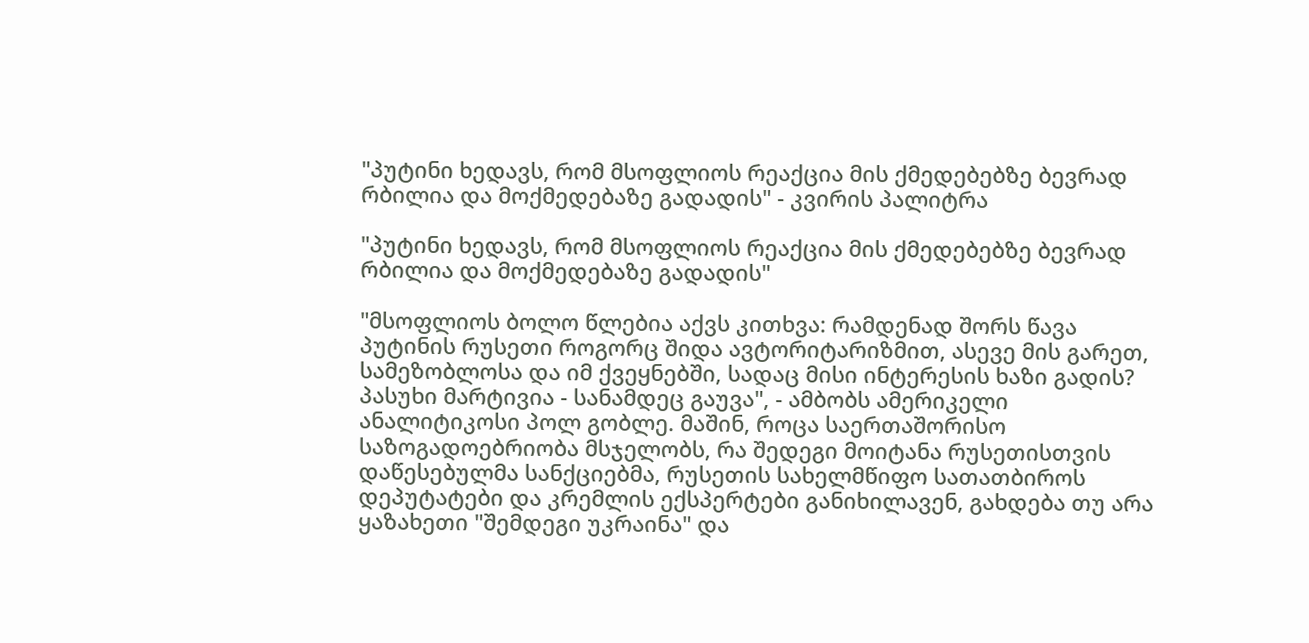"პუტინი ხედავს, რომ მსოფლიოს რეაქცია მის ქმედებებზე ბევრად რბილია და მოქმედებაზე გადადის" - კვირის პალიტრა

"პუტინი ხედავს, რომ მსოფლიოს რეაქცია მის ქმედებებზე ბევრად რბილია და მოქმედებაზე გადადის"

"მსოფლიოს ბოლო წლებია აქვს კითხვა: რამდენად შორს წავა პუტინის რუსეთი როგორც შიდა ავტორიტარიზმით, ასევე მის გარეთ, სამეზობლოსა და იმ ქვეყნებში, სადაც მისი ინტერესის ხაზი გადის? პასუხი მარტივია - სანამდეც გაუვა", - ამბობს ამერიკელი ანალიტიკოსი პოლ გობლე. მაშინ, როცა საერთაშორისო საზოგადოებრიობა მსჯელობს, რა შედეგი მოიტანა რუსეთისთვის დაწესებულმა სანქციებმა, რუსეთის სახელმწიფო სათათბიროს დეპუტატები და კრემლის ექსპერტები განიხილავენ, გახდება თუ არა ყაზახეთი "შემდეგი უკრაინა" და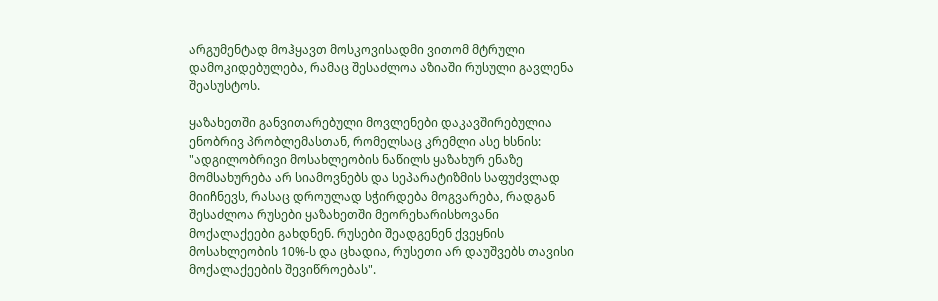არგუმენტად მოჰყავთ მოსკოვისადმი ვითომ მტრული დამოკიდებულება, რამაც შესაძლოა აზიაში რუსული გავლენა შეასუსტოს.

ყაზახეთში განვითარებული მოვლენები დაკავშირებულია ენობრივ პრობლემასთან, რომელსაც კრემლი ასე ხსნის: "ადგილობრივი მოსახლეობის ნაწილს ყაზახურ ენაზე მომსახურება არ სიამოვნებს და სეპარატიზმის საფუძვლად მიიჩნევს, რასაც დროულად სჭირდება მოგვარება, რადგან შესაძლოა რუსები ყაზახეთში მეორეხარისხოვანი მოქალაქეები გახდნენ. რუსები შეადგენენ ქვეყნის მოსახლეობის 10%-ს და ცხადია, რუსეთი არ დაუშვებს თავისი მოქალაქეების შევიწროებას".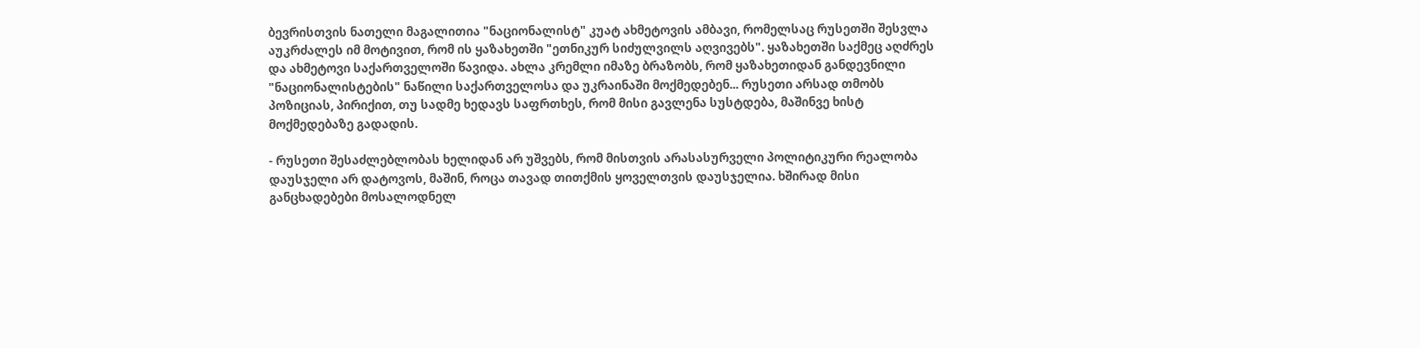ბევრისთვის ნათელი მაგალითია "ნაციონალისტ" კუატ ახმეტოვის ამბავი, რომელსაც რუსეთში შესვლა აუკრძალეს იმ მოტივით, რომ ის ყაზახეთში "ეთნიკურ სიძულვილს აღვივებს". ყაზახეთში საქმეც აღძრეს და ახმეტოვი საქართველოში წავიდა. ახლა კრემლი იმაზე ბრაზობს, რომ ყაზახეთიდან განდევნილი "ნაციონალისტების" ნაწილი საქართველოსა და უკრაინაში მოქმედებენ... რუსეთი არსად თმობს პოზიციას, პირიქით, თუ სადმე ხედავს საფრთხეს, რომ მისი გავლენა სუსტდება, მაშინვე ხისტ მოქმედებაზე გადადის.

- რუსეთი შესაძლებლობას ხელიდან არ უშვებს, რომ მისთვის არასასურველი პოლიტიკური რეალობა დაუსჯელი არ დატოვოს, მაშინ, როცა თავად თითქმის ყოველთვის დაუსჯელია. ხშირად მისი განცხადებები მოსალოდნელ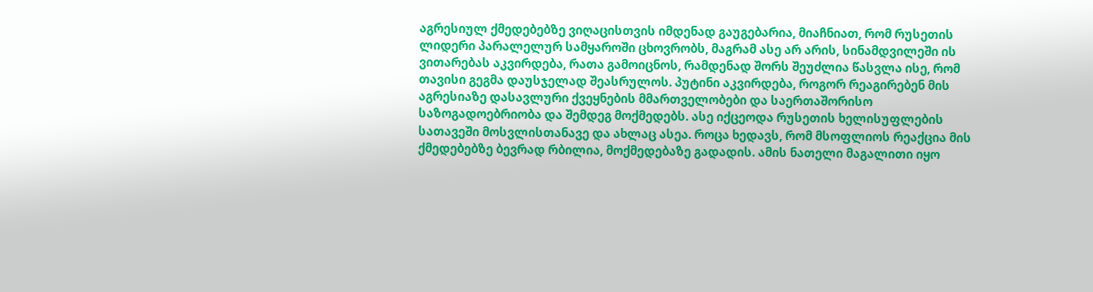აგრესიულ ქმედებებზე ვიღაცისთვის იმდენად გაუგებარია, მიაჩნიათ, რომ რუსეთის ლიდერი პარალელურ სამყაროში ცხოვრობს, მაგრამ ასე არ არის, სინამდვილეში ის ვითარებას აკვირდება, რათა გამოიცნოს, რამდენად შორს შეუძლია წასვლა ისე, რომ თავისი გეგმა დაუსჯელად შეასრულოს. პუტინი აკვირდება, როგორ რეაგირებენ მის აგრესიაზე დასავლური ქვეყნების მმართველობები და საერთაშორისო საზოგადოებრიობა და შემდეგ მოქმედებს. ასე იქცეოდა რუსეთის ხელისუფლების სათავეში მოსვლისთანავე და ახლაც ასეა. როცა ხედავს, რომ მსოფლიოს რეაქცია მის ქმედებებზე ბევრად რბილია, მოქმედებაზე გადადის. ამის ნათელი მაგალითი იყო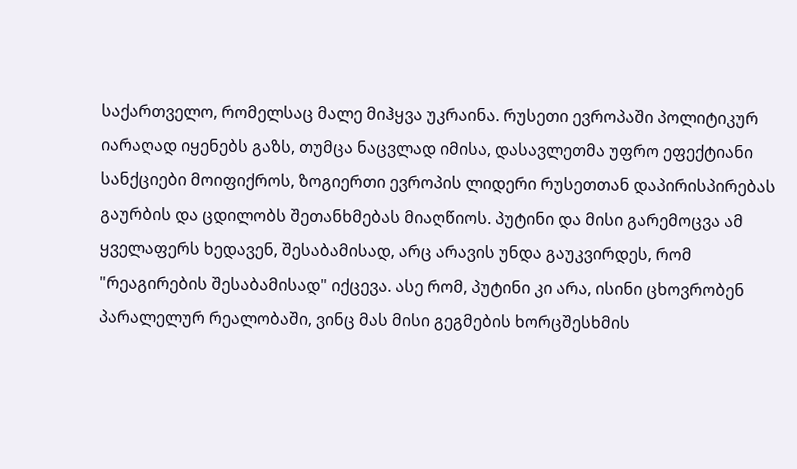საქართველო, რომელსაც მალე მიჰყვა უკრაინა. რუსეთი ევროპაში პოლიტიკურ იარაღად იყენებს გაზს, თუმცა ნაცვლად იმისა, დასავლეთმა უფრო ეფექტიანი სანქციები მოიფიქროს, ზოგიერთი ევროპის ლიდერი რუსეთთან დაპირისპირებას გაურბის და ცდილობს შეთანხმებას მიაღწიოს. პუტინი და მისი გარემოცვა ამ ყველაფერს ხედავენ, შესაბამისად, არც არავის უნდა გაუკვირდეს, რომ "რეაგირების შესაბამისად" იქცევა. ასე რომ, პუტინი კი არა, ისინი ცხოვრობენ პარალელურ რეალობაში, ვინც მას მისი გეგმების ხორცშესხმის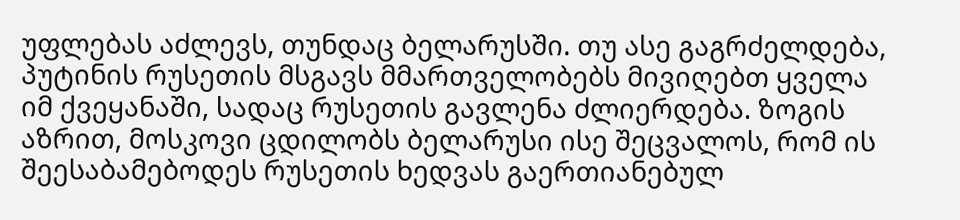უფლებას აძლევს, თუნდაც ბელარუსში. თუ ასე გაგრძელდება, პუტინის რუსეთის მსგავს მმართველობებს მივიღებთ ყველა იმ ქვეყანაში, სადაც რუსეთის გავლენა ძლიერდება. ზოგის აზრით, მოსკოვი ცდილობს ბელარუსი ისე შეცვალოს, რომ ის შეესაბამებოდეს რუსეთის ხედვას გაერთიანებულ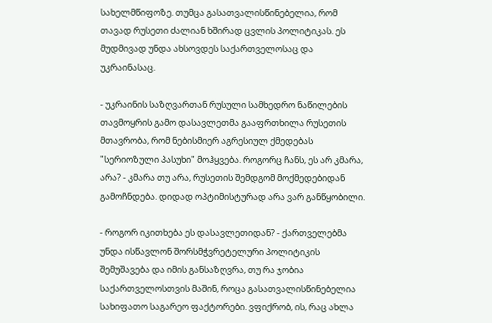სახელმწიფოზე. თუმცა გასათვალისწინებელია, რომ თავად რუსეთი ძალიან ხშირად ცვლის პოლიტიკას. ეს მუდმივად უნდა ახსოვდეს საქართველოსაც და უკრაინასაც.

- უკრაინის საზღვართან რუსული სამხედრო ნაწილების თავმოყრის გამო დასავლეთმა გააფრთხილა რუსეთის მთავრობა, რომ ნებისმიერ აგრესიულ ქმედებას "სერიოზული პასუხი" მოჰყვება. როგორც ჩანს, ეს არ კმარა, არა? - კმარა თუ არა, რუსეთის შემდგომ მოქმედებიდან გამოჩნდება. დიდად ოპტიმისტურად არა ვარ განწყობილი.

- როგორ იკითხება ეს დასავლეთიდან? - ქართველებმა უნდა ისწავლონ შორსმჭვრეტელური პოლიტიკის შემუშავება და იმის განსაზღვრა, თუ რა ჯობია საქართველოსთვის მაშინ, როცა გასათვალისწინებელია სახიფათო საგარეო ფაქტორები. ვფიქრობ, ის, რაც ახლა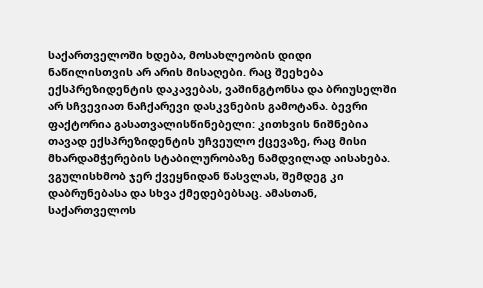საქართველოში ხდება, მოსახლეობის დიდი ნაწილისთვის არ არის მისაღები. რაც შეეხება ექსპრეზიდენტის დაკავებას, ვაშინგტონსა და ბრიუსელში არ სჩვევიათ ნაჩქარევი დასკვნების გამოტანა. ბევრი ფაქტორია გასათვალისწინებელი: კითხვის ნიშნებია თავად ექსპრეზიდენტის უჩვეულო ქცევაზე, რაც მისი მხარდამჭერების სტაბილურობაზე ნამდვილად აისახება. ვგულისხმობ ჯერ ქვეყნიდან წასვლას, შემდეგ კი დაბრუნებასა და სხვა ქმედებებსაც. ამასთან, საქართველოს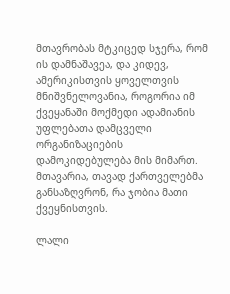მთავრობას მტკიცედ სჯერა, რომ ის დამნაშავეა, და კიდევ, ამერიკისთვის ყოველთვის მნიშვნელოვანია, როგორია იმ ქვეყანაში მოქმედი ადამიანის უფლებათა დამცველი ორგანიზაციების დამოკიდებულება მის მიმართ. მთავარია, თავად ქართველებმა განსაზღვრონ, რა ჯობია მათი ქვეყნისთვის.

ლალი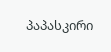პაპასკირი